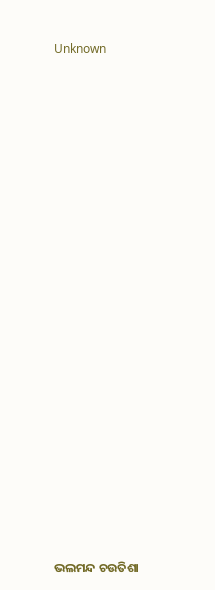Unknown





















ଭଲମନ୍ଦ ଚଉତିଶା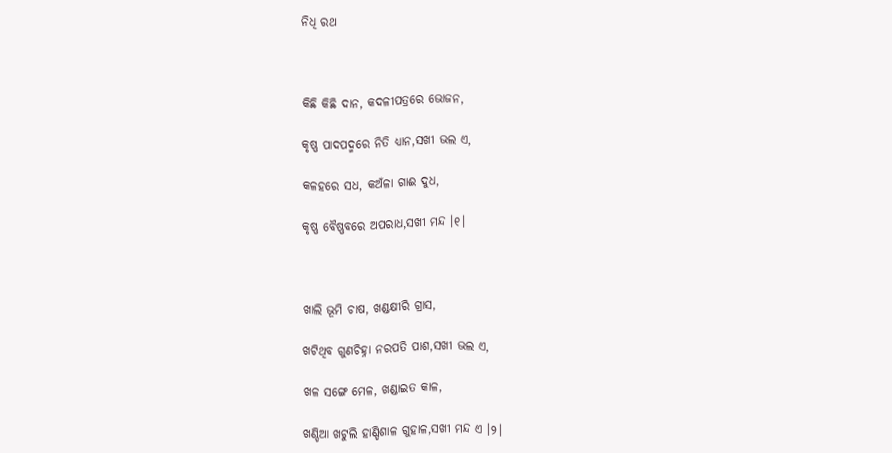ନିଧି ରଥ



କିଛି କିଛି ଦାନ, କଦଳୀପତ୍ରରେ ଭୋଜନ,

କୃଷ୍ଣ ପାଦପଦ୍ମରେ ନିତି ଧ୍ୟାନ,ସଖୀ ଭଲ ଏ,

କଳହରେ ସଧ, କଅଁଳା ଗାଈ ଦୁଧ,

କୃଷ୍ଣ ବୈଷ୍ଣବରେ ଅପରାଧ,ସଖୀ ମନ୍ଦ ।୧।



ଖାଲି ଭୂମି ଚାଷ, ଖଣ୍ଡକ୍ଷୀରି ଗ୍ରାସ,

ଖଟିଥିବ ଗୁଣଚିହ୍ନା ନରପତି ପାଶ,ସଖୀ ଭଲ ଏ,

ଖଳ ସଙ୍ଗେ ମେଳ, ଖଣ୍ଡାଇତ କାଳ,

ଖଣ୍ଡିଆ ଖଟୁଲି ହାଣ୍ଡିଶାଳ ଗୁହାଳ,ସଖୀ ମନ୍ଦ ଏ ।୨।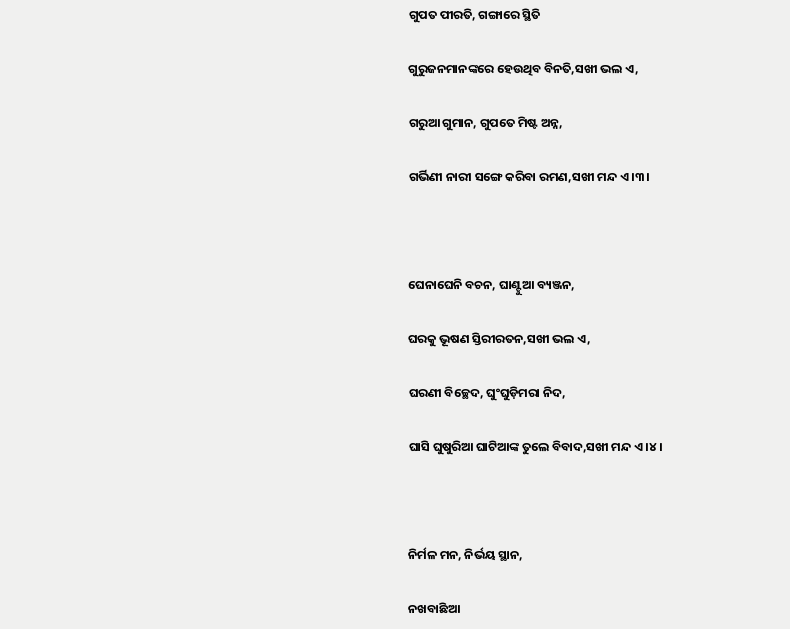ଗୁପତ ପୀରତି, ଗଙ୍ଗାରେ ସ୍ଥିତି

ଗୁରୁଜନମାନଙ୍କରେ ହେଉଥିବ ବିନତି,ସଖୀ ଭଲ ଏ,

ଗରୁଆ ଗୁମାନ, ଗୁପତେ ମିଷ୍ଟ ଅନ୍ନ,

ଗର୍ଭିଣୀ ନାରୀ ସଙ୍ଗେ କରିବା ରମଣ,ସଖୀ ମନ୍ଦ ଏ ।୩।



ଘେନାଘେନି ବଚନ, ଘାଣ୍ଟୁଆ ବ୍ୟଞ୍ଜନ,

ଘରକୁ ଭୂଷଣ ସ୍ତିରୀରତନ,ସଖୀ ଭଲ ଏ,

ଘରଣୀ ବିଚ୍ଛେଦ, ଘୁଂଘୁଡ଼ିମରା ନିଦ,

ଘାସି ଘୁଷୁରିଆ ଘାଟିଆଙ୍କ ତୁଲେ ବିବାଦ,ସଖୀ ମନ୍ଦ ଏ ।୪।



ନିର୍ମଳ ମନ, ନିର୍ଭୟ ସ୍ଥାନ,

ନଖବାଛିଆ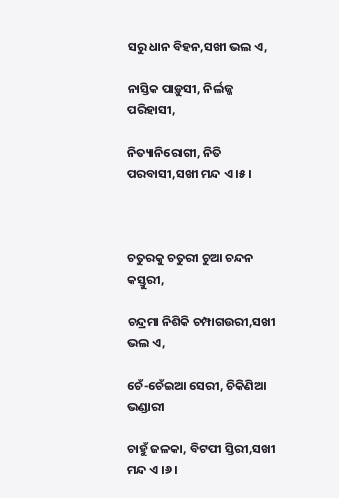ସରୁ ଧାନ ବିହନ,ସଖୀ ଭଲ ଏ,

ନାସ୍ତିକ ପାଡ଼ୁସୀ, ନିର୍ଲଜ୍ଜ ପରିହାସୀ,

ନିତ୍ୟାନିରୋଗୀ, ନିତି ପରବାସୀ,ସଖୀ ମନ୍ଦ ଏ ।୫।



ଚତୁରକୁ ଚତୁରୀ ଚୁଆ ଚନ୍ଦନ କସ୍ତୁରୀ,

ଚନ୍ଦ୍ରମା ନିଶିକି ଚମ୍ପାଗଉରୀ,ସଖୀ ଭଲ ଏ,

ଚେଁ-ଚେଁଇଆ ସେରୀ, ଚିକିଣିଆ ଭଣ୍ଡାରୀ

ଚାହୁଁ ଜଳକା, ବିଟପୀ ସ୍ତିରୀ,ସଖୀ ମନ୍ଦ ଏ ।୬।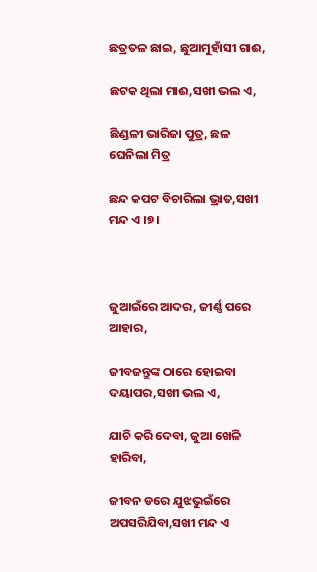ଛତ୍ରତଳ ଛାଇ, ଛୁଆମୁହାଁସୀ ଗାଈ,

ଛଟକ ଥିଲା ମାଈ,ସଖୀ ଭଲ ଏ,

ଛିଣ୍ଡଳୀ ଭାରିଜା ପୁତ୍ର, ଛଳ ଘେନିଲା ମିତ୍ର

ଛନ୍ଦ କପଟ ବିଚାରିଲା ଭ୍ରାତ,ସଖୀ ମନ୍ଦ ଏ ।୭।



ଜୁଆଇଁରେ ଆଦର, ଜୀର୍ଣ୍ଣ ପରେ ଆହାର,

ଜୀବଜନ୍ତୁଙ୍କ ଠାରେ ହୋଇବା ଦୟାପର,ସଖୀ ଭଲ ଏ,

ଯାଚି କରି ଦେବା, ଜୁଆ ଖେଳି ହାରିବା,

ଜୀବନ ଡରେ ଯୁଝଭୁଇଁରେ ଅପସରିଯିବା,ସଖୀ ମନ୍ଦ ଏ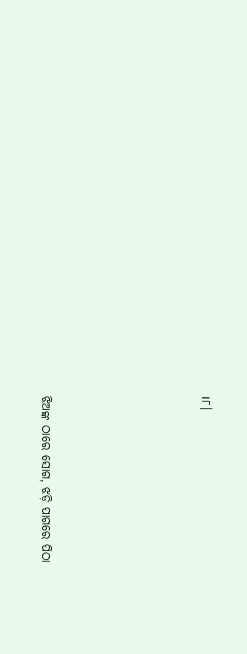।୮।





ଝିଅଙ୍କ ଠାରେ ସୋଗ, ଝଡ଼ି ପାଗରେ ପିଠା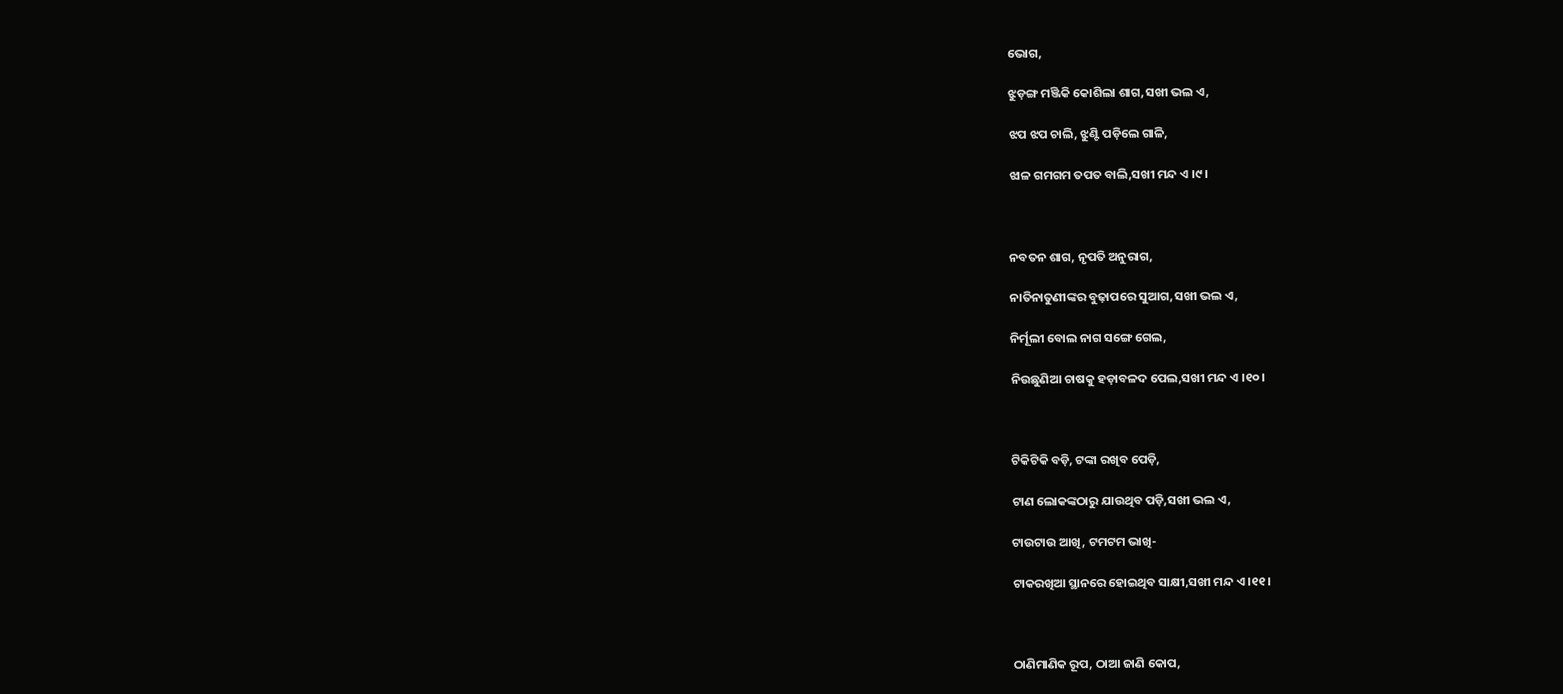ଭୋଗ,

ଝୁଡ଼ଙ୍ଗ ମଞ୍ଜିକି କୋଶିଲା ଶାଗ,ସଖୀ ଭଲ ଏ,

ଝପ ଝପ ଚାଲି, ଝୁଣ୍ଟି ପଡ଼ିଲେ ଗାଳି,

ଝାଳ ଗମଗମ ତପତ ବାଲି,ସଖୀ ମନ୍ଦ ଏ ।୯।



ନବତନ ଶାଗ, ନୃପତି ଅନୁରାଗ,

ନାତିନାତୁଣୀଙ୍କର ବୁଢ଼ାପରେ ସୁଆଗ,ସଖୀ ଭଲ ଏ,

ନିର୍ମୂଲୀ ବୋଲ ନାଗ ସଙ୍ଗେ ଗେଲ,

ନିଉଛୁଣିଆ ଚାଷକୁ ହଡ଼ାବଳଦ ପେଲ,ସଖୀ ମନ୍ଦ ଏ ।୧୦।



ଟିକିଟିକି ବଡ଼ି, ଟଙ୍କା ରଖିବ ପେଡ଼ି,

ଟାଣ ଲୋକଙ୍କଠାରୁ ଯାଉଥିବ ପଡ଼ି,ସଖୀ ଭଲ ଏ,

ଟାଉଟାଉ ଆଖି, ଟମଟମ ଭାଖି-

ଟାକରଖିଆ ସ୍ଥାନରେ ହୋଇଥିବ ସାକ୍ଷୀ,ସଖୀ ମନ୍ଦ ଏ ।୧୧।



ଠାଣିମାଣିକ ରୂପ, ଠାଆ ଜାଣି କୋପ,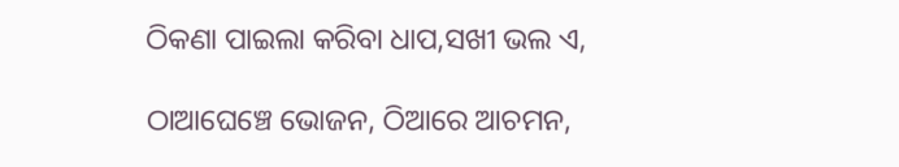ଠିକଣା ପାଇଲା କରିବା ଧାପ,ସଖୀ ଭଲ ଏ,

ଠାଆଘେଞ୍ଚେ ଭୋଜନ, ଠିଆରେ ଆଚମନ,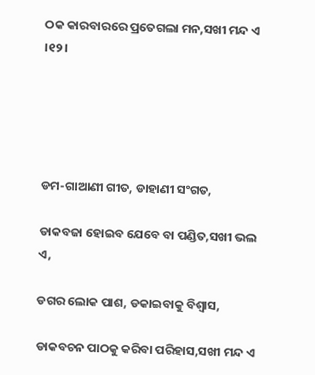ଠକ କାରବାରରେ ପ୍ରତେଗଲା ମନ,ସଖୀ ମନ୍ଦ ଏ ।୧୨।





ଡମ-ଗାଆଣୀ ଗୀତ, ଡାହାଣୀ ସଂଗତ,

ଡାକବଜା ହୋଇବ ଯେବେ ବା ପଣ୍ଡିତ,ସଖୀ ଭଲ ଏ,

ଡଗର ଲୋକ ପାଶ, ଡକାଇବାକୁ ବିଶ୍ୱାସ,

ଡାକବଚନ ପାଠକୁ କରିବା ପରିହାସ,ସଖୀ ମନ୍ଦ ଏ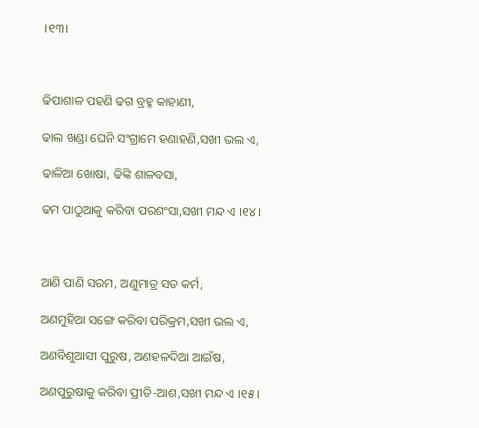।୧୩।



ଢିପାଶାଳ ପହଣି ଢଗ ବ୍ରହ୍ମ କାହାଣୀ,

ଢାଲ ଖଣ୍ଡା ଘେନି ସଂଗ୍ରାମେ ହଣାହଣି,ସଖୀ ଭଲ ଏ,

ଢାଳିଆ ଖୋଷା, ଢିଙ୍କି ଶାଳବସା,

ଢମ ପାଠୁଆକୁ କରିବା ପରଶଂସା,ସଖୀ ମନ୍ଦ ଏ ।୧୪।



ଆଣି ପାଣି ସରମ, ଅଣୁମାତ୍ର ସତ କର୍ମ,

ଅଣମୁହିଆ ସଙ୍ଗେ କରିବା ପରିକ୍ରମ,ସଖୀ ଭଲ ଏ,

ଅଣବିଶୁଆସୀ ପୁରୁଷ, ଅଣହଳଦିଆ ଆଇଁଷ,

ଅଣପୁରୁଷାକୁ କରିବା ପ୍ରୀତି-ଆଶ,ସଖୀ ମନ୍ଦ ଏ ।୧୫।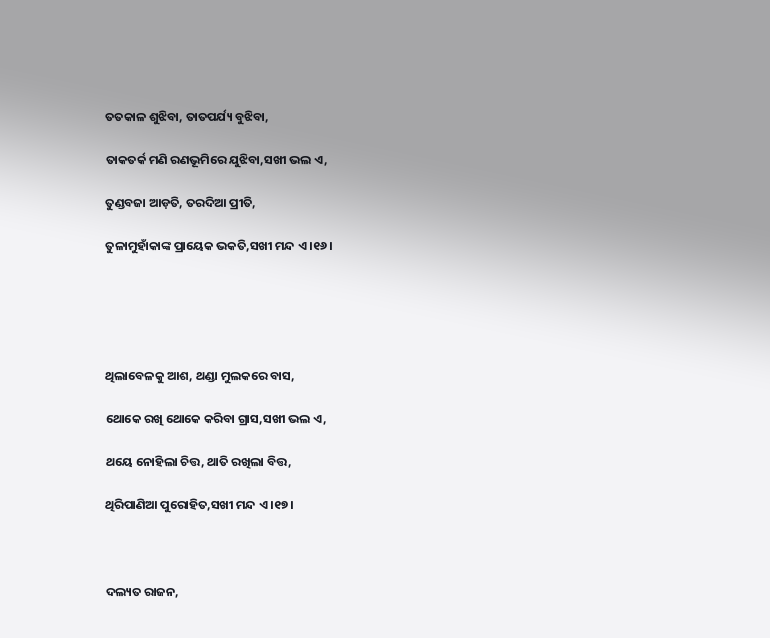ତତକାଳ ଶୁଝିବା, ତାତପର୍ଯ୍ୟ ବୁଝିବା,

ତାକତର୍କ ମଣି ରଣଭୂମିରେ ଯୁଝିବା,ସଖୀ ଭଲ ଏ,

ତୁଣ୍ଡବଜା ଆଡ଼ତି, ତରଦିଆ ପ୍ରୀତି,

ତୁଳାମୁହାଁକାଙ୍କ ପ୍ରାୟେକ ଭକତି,ସଖୀ ମନ୍ଦ ଏ ।୧୬।





ଥିଲାବେଳକୁ ଆଶ, ଥଣ୍ଡା ମୁଲକରେ ବାସ,

ଥୋକେ ରଖି ଥୋକେ କରିବା ଗ୍ରାସ,ସଖୀ ଭଲ ଏ,

ଥୟେ ନୋହିଲା ଚିତ୍ତ, ଥାତି ରଖିଲା ବିତ୍ତ,

ଥିରିପାଣିଆ ପୁରୋହିତ,ସଖୀ ମନ୍ଦ ଏ ।୧୭।



ଦଲ୍ୟତ ରାଜନ,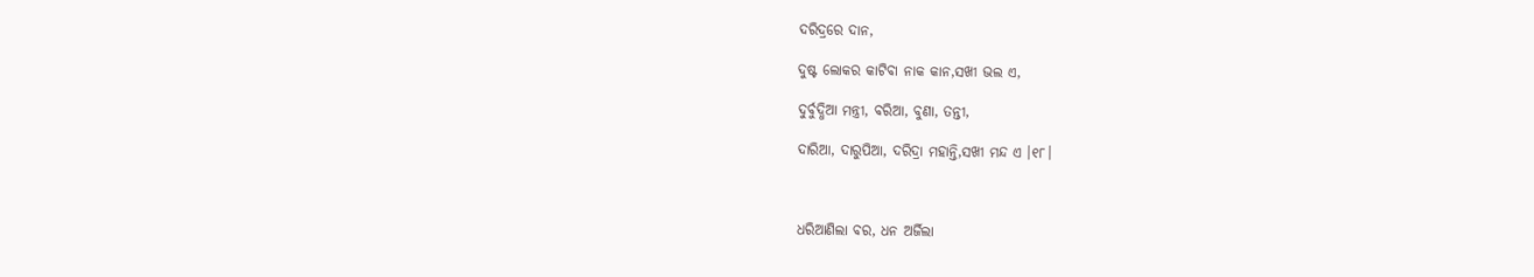ଦରିଦ୍ରରେ ଦାନ,

ଦୁଷ୍ଟ ଲୋକର କାଟିବା ନାକ କାନ,ସଖୀ ଭଲ ଏ,

ଦୁର୍ବୁଦ୍ଧିଆ ମନ୍ତ୍ରୀ, ବରିଆ, ବୁଣା, ତନ୍ତୀ,

ଦାରିଆ, ଦାରୁପିଆ, ଦରିଦ୍ରା ମହାନ୍ତି,ସଖୀ ମନ୍ଦ ଏ ।୧୮।



ଧରିଆଣିଲା ବର, ଧନ ଅର୍ଜିଲା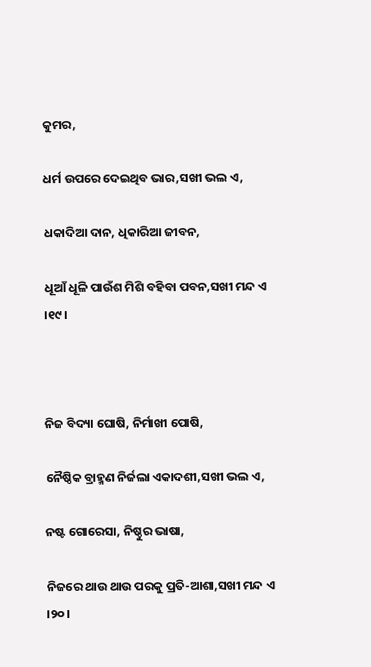କୁମର,

ଧର୍ମ ଉପରେ ଦେଇଥିବ ଭାର,ସଖୀ ଭଲ ଏ,

ଧକାଦିଆ ଦାନ, ଧିକାରିଆ ଜୀବନ,

ଧୂଆଁ ଧୂଳି ପାଉଁଶ ମିଶି ବହିବା ପବନ,ସଖୀ ମନ୍ଦ ଏ ।୧୯।



ନିଜ ବିଦ୍ୟା ଘୋଷି, ନିର୍ମାଖୀ ପୋଷି,

ନୈଷ୍ଠିକ ବ୍ରାହ୍ମଣ ନିର୍ଜଲା ଏକାଦଶୀ,ସଖୀ ଭଲ ଏ,

ନଷ୍ଟ ଗୋରେସା, ନିଷ୍ଠୁର ଭାଷା,

ନିଜରେ ଥାଉ ଥାଉ ପରକୁ ପ୍ରତି-ଆଶା,ସଖୀ ମନ୍ଦ ଏ ।୨୦।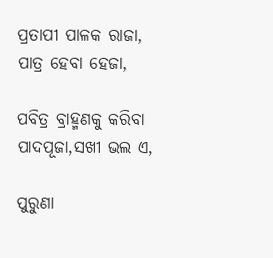ପ୍ରତାପୀ ପାଳକ ରାଜା, ପାତ୍ର ହେବା ହେଜା,

ପବିତ୍ର ବ୍ରାହ୍ମଣକୁ କରିବା ପାଦପୂଜା,ସଖୀ ଭଲ ଏ,

ପୁରୁଣା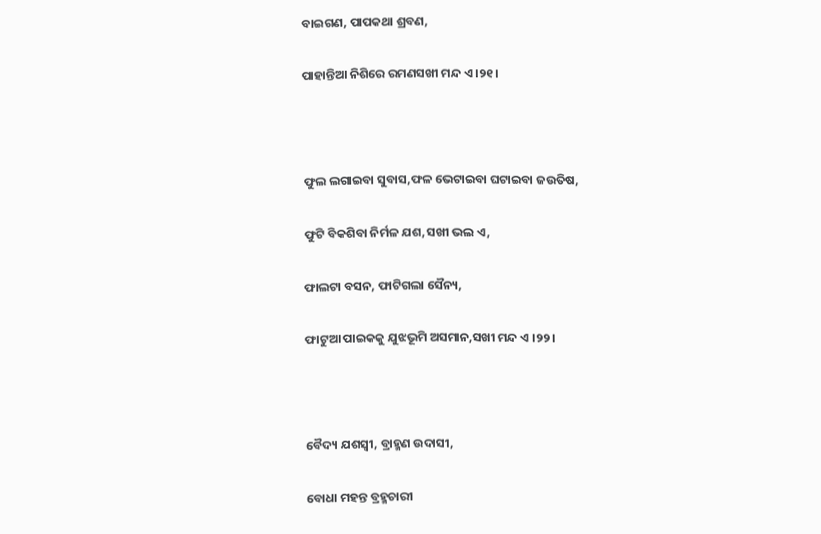ବାଇଗଣ, ପାପକଥା ଶ୍ରବଣ,

ପାହାନ୍ତିଆ ନିଶିରେ ରମଣସଖୀ ମନ୍ଦ ଏ ।୨୧।



ଫୁଲ ଲଗାଇବା ସୁବାସ,ଫଳ ଭେଟାଇବା ଘଟାଇବା ଜଉତିଷ,

ଫୁଟି ବିକଶିବା ନିର୍ମଳ ଯଶ,ସଖୀ ଭଲ ଏ,

ଫାଲଟା ବସନ, ଫାଟିଗଲା ସୈନ୍ୟ,

ଫାଟୁଆ ପାଇକକୁ ଯୁଝଭୂମି ଅସମାନ,ସଖୀ ମନ୍ଦ ଏ ।୨୨।



ବୈଦ୍ୟ ଯଶସ୍ୱୀ, ବ୍ରାହ୍ମଣ ଉଦାସୀ,

ବୋଧା ମହନ୍ତ ବ୍ରହ୍ମଚାରୀ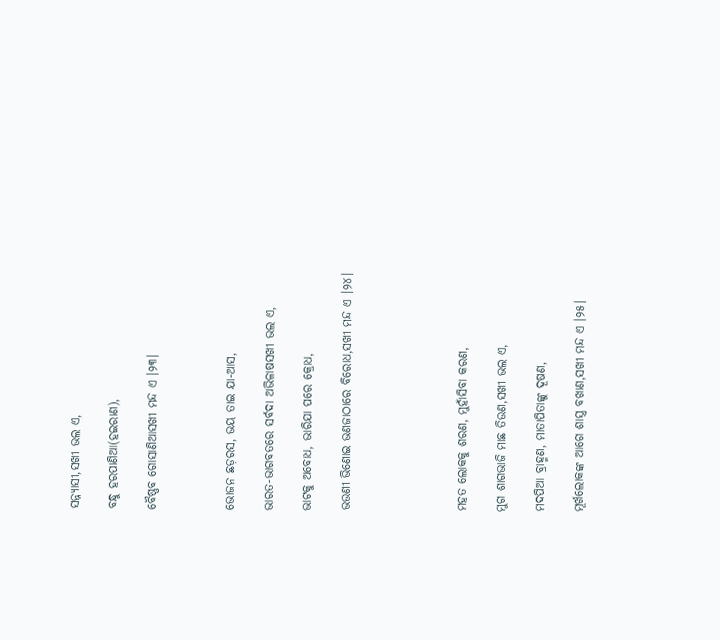ସନ୍ନ୍ୟାସୀ,ସଖୀ ଭଲ ଏ,

ବନ୍ଧୁ ହରପାଣିଆ(ହଇରାଣ),

ବୈଷ୍ଣବ ଗୋସାଣିଆସଖୀ ମନ୍ଦ ଏ ।୨୩।



ଭୋଜନ ଛଡ଼ରସ, ଭୟ ତାଇ ଯା-ଆସ,

ଭାରତ-ଭାଗବତରେ ସର୍ବଦା ଅଭିଳାଷସଖୀ ଭଲ ଏ,

ଭାଟକୁ ଅବୋଧ, ଭାରିଯା ପରେ କ୍ରୋଧ,

ଭଉଣୀ ଭିଣୋଇ ଭଣଜାଠାରେ ବିରୋଧ,ସଖୀ ମନ୍ଦ ଏ ।୨୪।





ମହତ ଲୋକକୁ ଶରଣ, ମୁହାଁସିବା କରଣ,

ମୁଗ ଶାଗଭାଜି ମାଛ ତିଉଣ,ସଖୀ ଭଲ ଏ,

ମଦପିଆ ବ୍ରାହ୍ମଣ, ମାତାପିତାଙ୍କୁ ଦୂଷଣ,

ମୂର୍ଖଲୋକଙ୍କ ଆଗେ ଶାସ୍ତ୍ର ବଖାଣ,ସଖୀ ମନ୍ଦ ଏ ।୨୫।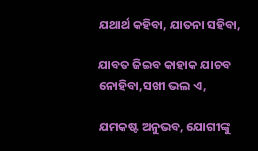ଯଥାର୍ଥ କହିବା, ଯାତନା ସହିବା,

ଯାବତ ଜିଇବ କାହାକ ଯାଚବ ନୋହିବା,ସଖୀ ଭଲ ଏ,

ଯମକଷ୍ଟ ଅନୁଭବ, ଯୋଗୀଙ୍କୁ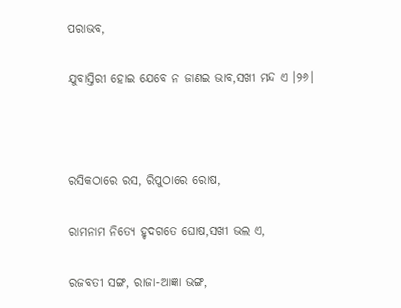ପରାଭବ,

ଯୁବାସ୍ତିରୀ ହୋଇ ଯେବେ ନ ଜାଣଇ ଭାବ,ସଖୀ ମନ୍ଦ ଏ ।୨୬।



ରସିକଠାରେ ରସ, ରିପୁଠାରେ ରୋଷ,

ରାମନାମ ନିତ୍ୟେ ହୃଦଗତେ ଘୋଷ,ସଖୀ ଭଲ ଏ,

ରଜବତୀ ସଙ୍ଗ, ରାଜା-ଆଜ୍ଞା ଭଙ୍ଗ,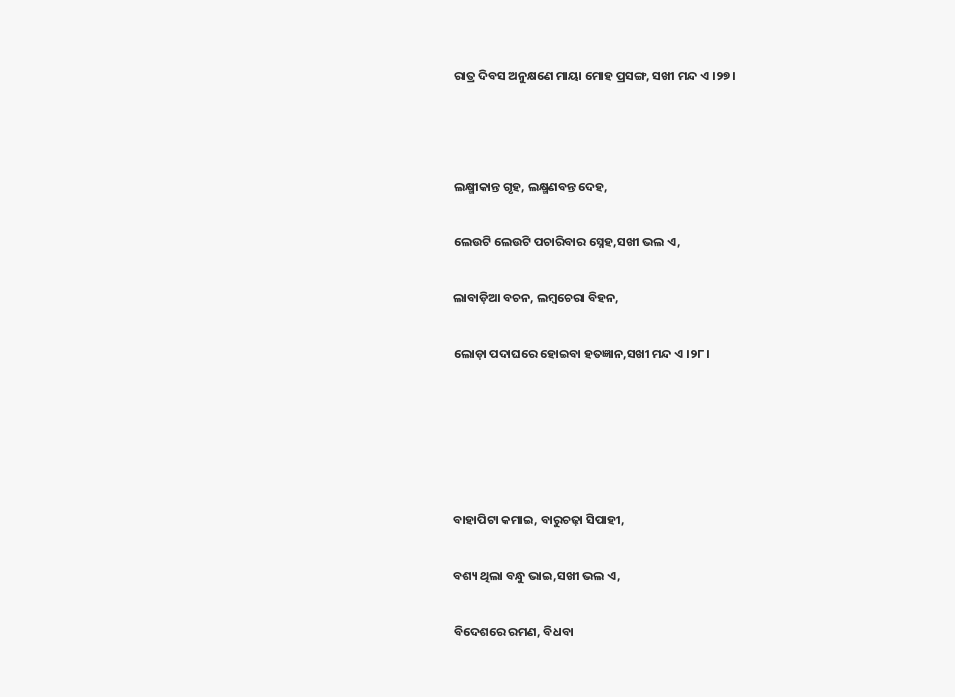ରାତ୍ର ଦିବସ ଅନୁକ୍ଷଣେ ମାୟା ମୋହ ପ୍ରସଙ୍ଗ, ସଖୀ ମନ୍ଦ ଏ ।୨୭।



ଲକ୍ଷ୍ମୀକାନ୍ତ ଗୃହ, ଲକ୍ଷ୍ମଣବନ୍ତ ଦେହ,

ଲେଉଟି ଲେଉଟି ପଚାରିବାର ସ୍ନେହ,ସଖୀ ଭଲ ଏ,

ଲାବାଡ଼ିଆ ବଚନ, ଲମ୍ବଚେରା ବିହନ,

ଲୋଡ଼ା ପଦାଘରେ ହୋଇବା ହତଜ୍ଞାନ,ସଖୀ ମନ୍ଦ ଏ ।୨୮।





ବାହାପିଟା କମାଇ, ବାରୁଚଢ଼ା ସିପାହୀ,

ବଶ୍ୟ ଥିଲା ବନ୍ଧୁ ଭାଇ,ସଖୀ ଭଲ ଏ,

ବିଦେଶରେ ରମଣ, ବିଧବା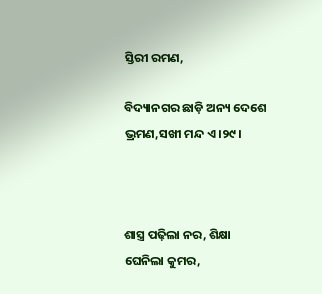ସ୍ତିରୀ ରମଣ,

ବିଦ୍ୟାନଗର ଛାଡ଼ି ଅନ୍ୟ ଦେଶେ ଭ୍ରମଣ,ସଖୀ ମନ୍ଦ ଏ ।୨୯।



ଶାସ୍ତ୍ର ପଢ଼ିଲା ନର, ଶିକ୍ଷା ଘେନିଲା କୁମର,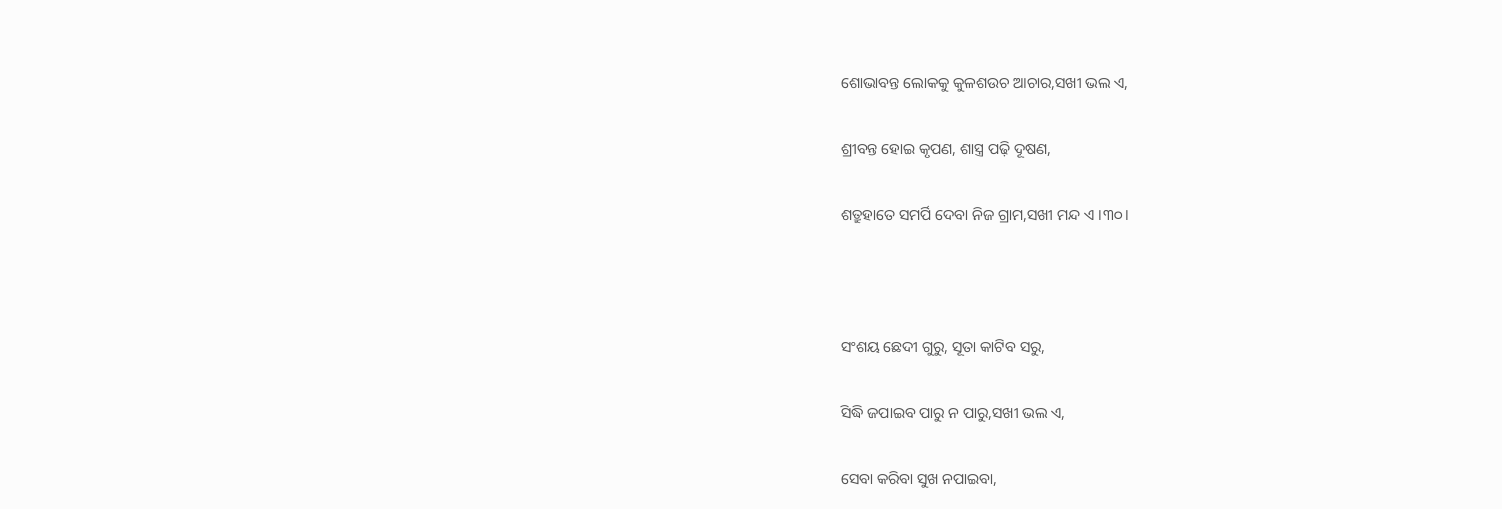ଶୋଭାବନ୍ତ ଲୋକକୁ କୁଳଶଉଚ ଆଚାର,ସଖୀ ଭଲ ଏ,

ଶ୍ରୀବନ୍ତ ହୋଇ କୃପଣ, ଶାସ୍ତ୍ର ପଢ଼ି ଦୂଷଣ,

ଶତ୍ରୁହାତେ ସମର୍ପି ଦେବା ନିଜ ଗ୍ରାମ,ସଖୀ ମନ୍ଦ ଏ ।୩୦।



ସଂଶୟ ଛେଦୀ ଗୁରୁ, ସୂତା କାଟିବ ସରୁ,

ସିଦ୍ଧି ଜପାଇବ ପାରୁ ନ ପାରୁ,ସଖୀ ଭଲ ଏ,

ସେବା କରିବା ସୁଖ ନପାଇବା,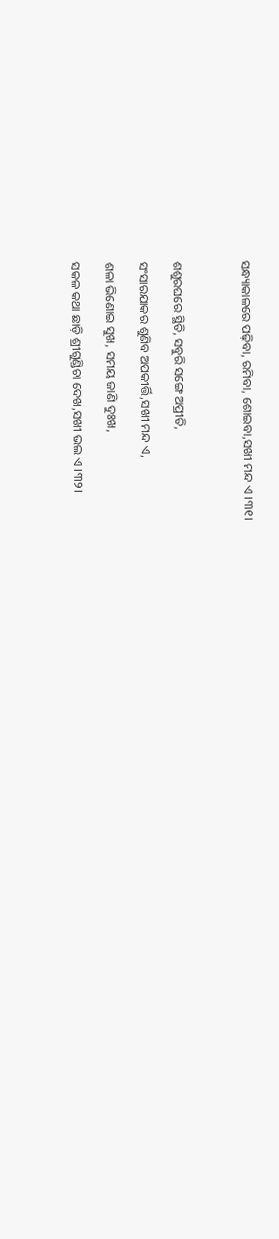ସନ୍ଧ୍ୟାକାଳରେ ପଢ଼ିବା, ରମିବା, ଶୋଇବା,ସଖୀ ମନ୍ଦ ଏ ।୩୧।



ଶଶୁରଘରେ ସ୍ଥିତି, ସବୁରି ସଙ୍ଗେ ଅପ୍ରୀତି,

ସଂସାରଯାକର ଶୁଣିବ ଅପକୀର୍ତ୍ତି,ସଖୀ ମନ୍ଦ ଏ,

ଶଳା ଭିଣୋଇ ସୁଖ, ସମୟ ଜାଣି ଦୁଃଖ,

ସକଳ କଥା ଛାଡ଼ି ଶ୍ରୀଗୁଣ୍ଡିଚା ଦେଖ,ସଖୀ ଭଲ ଏ ।୩୨।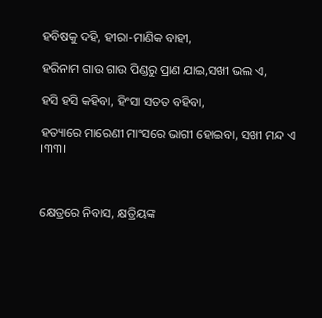ହବିଷକୁ ଦହି, ହୀରା-ମାଣିକ ବାହୀ,

ହରିନାମ ଗାଉ ଗାଉ ପିଣ୍ଡରୁ ପ୍ରାଣ ଯାଇ,ସଖୀ ଭଲ ଏ,

ହସି ହସି କହିବା, ହିଂସା ସତତ ବହିବା,

ହତ୍ୟାରେ ମାରେଣୀ ମାଂସରେ ଭାଗୀ ହୋଇବା, ସଖୀ ମନ୍ଦ ଏ ।୩୩।



କ୍ଷେତ୍ରରେ ନିବାସ, କ୍ଷତ୍ରିୟଙ୍କ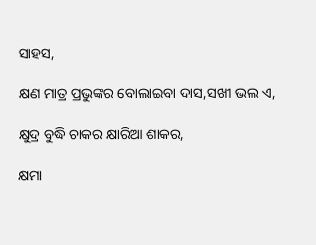ସାହସ,

କ୍ଷଣ ମାତ୍ର ପ୍ରଭୁଙ୍କର ବୋଲାଇବା ଦାସ,ସଖୀ ଭଲ ଏ,

କ୍ଷୁଦ୍ର ବୁଦ୍ଧି ଚାକର କ୍ଷାରିଆ ଶାକର,

କ୍ଷମା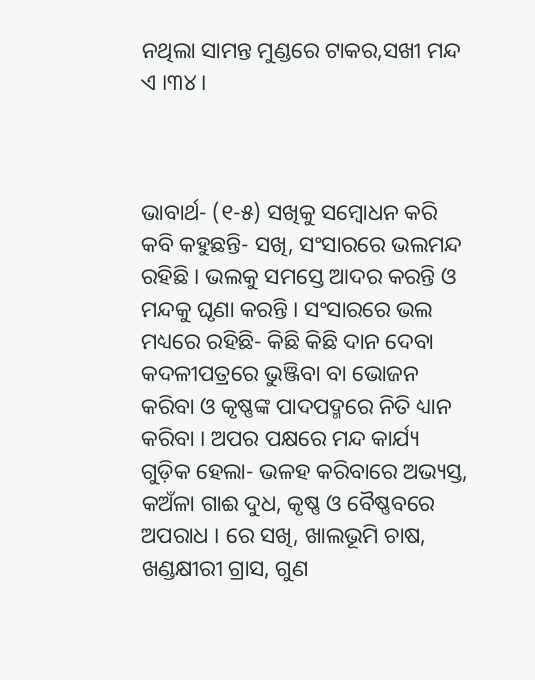ନଥିଲା ସାମନ୍ତ ମୁଣ୍ଡରେ ଟାକର,ସଖୀ ମନ୍ଦ ଏ ।୩୪।



ଭାବାର୍ଥ- (୧-୫) ସଖିକୁ ସମ୍ବୋଧନ କରି କବି କହୁଛନ୍ତି- ସଖି, ସଂସାରରେ ଭଲମନ୍ଦ ରହିଛି । ଭଲକୁ ସମସ୍ତେ ଆଦର କରନ୍ତି ଓ ମନ୍ଦକୁ ଘୃଣା କରନ୍ତି । ସଂସାରରେ ଭଲ ମଧ୍ୟରେ ରହିଛି- କିଛି କିଛି ଦାନ ଦେବା କଦଳୀପତ୍ରରେ ଭୁଞ୍ଜିବା ବା ଭୋଜନ କରିବା ଓ କୃଷ୍ଣଙ୍କ ପାଦପଦ୍ମରେ ନିତି ଧ୍ୟାନ କରିବା । ଅପର ପକ୍ଷରେ ମନ୍ଦ କାର୍ଯ୍ୟ ଗୁଡ଼ିକ ହେଲା- ଭଳହ କରିବାରେ ଅଭ୍ୟସ୍ତ, କଅଁଳା ଗାଈ ଦୁଧ, କୃଷ୍ଣ ଓ ବୈଷ୍ଣବରେ ଅପରାଧ । ରେ ସଖି, ଖାଲଭୂମି ଚାଷ, ଖଣ୍ଡକ୍ଷୀରୀ ଗ୍ରାସ, ଗୁଣ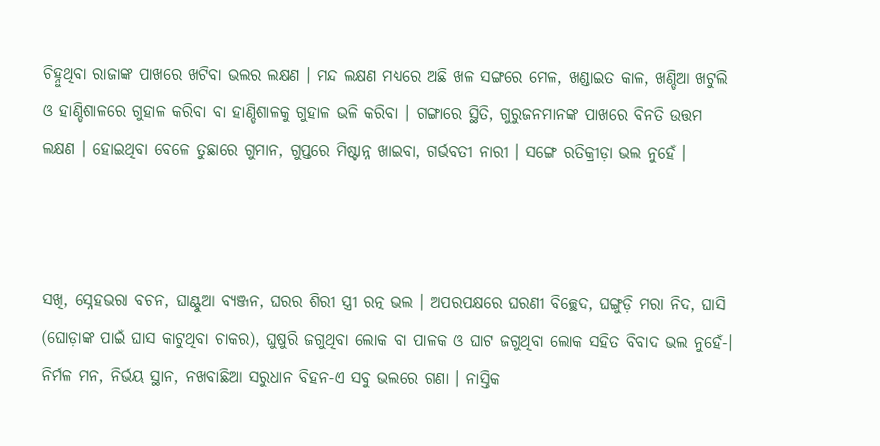ଚିହ୍ନୁଥିବା ରାଜାଙ୍କ ପାଖରେ ଖଟିବା ଭଲର ଲକ୍ଷଣ । ମନ୍ଦ ଲକ୍ଷଣ ମଧ୍ୟରେ ଅଛି ଖଳ ସଙ୍ଗରେ ମେଳ, ଖଣ୍ଡାଇତ କାଳ, ଖଣ୍ଡିଆ ଖଟୁଲି ଓ ହାଣ୍ଡିଶାଳରେ ଗୁହାଳ କରିବା ବା ହାଣ୍ଡିଶାଳକୁ ଗୁହାଳ ଭଳି କରିବା । ଗଙ୍ଗାରେ ସ୍ଥିତି, ଗୁରୁଜନମାନଙ୍କ ପାଖରେ ବିନତି ଉତ୍ତମ ଲକ୍ଷଣ । ହୋଇଥିବା ବେଳେ ତୁଛାରେ ଗୁମାନ, ଗୁପ୍ତରେ ମିଷ୍ଟାନ୍ନ ଖାଇବା, ଗର୍ଭବତୀ ନାରୀ । ସଙ୍ଗେ ରତିକ୍ରୀଡ଼ା ଭଲ ନୁହେଁ ।



ସଖି, ସ୍ନେହଭରା ବଚନ, ଘାଣ୍ଟୁଆ ବ୍ୟଞ୍ଜନ, ଘରର ଶିରୀ ସ୍ତ୍ରୀ ରତ୍ନ ଭଲ । ଅପରପକ୍ଷରେ ଘରଣୀ ବିଚ୍ଛେଦ, ଘଙ୍ଗୁଡ଼ି ମରା ନିଦ, ଘାସି (ଘୋଡ଼ାଙ୍କ ପାଇଁ ଘାସ କାଟୁଥିବା ଚାକର), ଘୁଷୁରି ଜଗୁଥିବା ଲୋକ ବା ପାଳକ ଓ ଘାଟ ଜଗୁଥିବା ଲୋକ ସହିତ ବିବାଦ ଭଲ ନୁହେଁ-। ନିର୍ମଳ ମନ, ନିର୍ଭୟ ସ୍ଥାନ, ନଖବାଛିଆ ସରୁଧାନ ବିହନ-ଏ ସବୁ ଭଲରେ ଗଣା । ନାସ୍ତିକ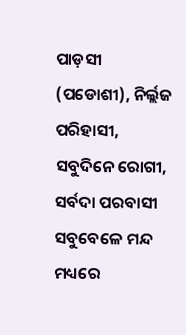ପାଡ଼ସୀ (ପଡୋଶୀ), ନିର୍ଲ୍ଲଜ ପରିହାସୀ, ସବୁଦିନେ ରୋଗୀ, ସର୍ବଦା ପରବାସୀ ସବୁବେଳେ ମନ୍ଦ ମଧ୍ୟରେ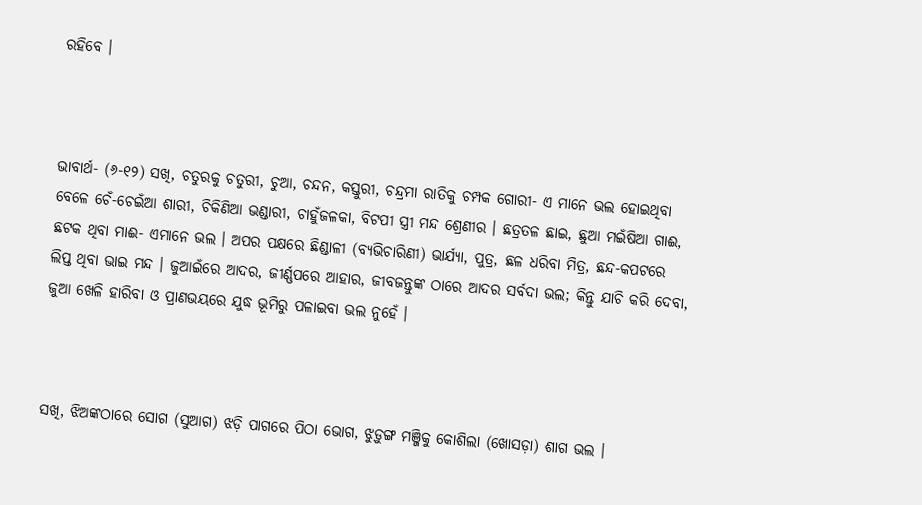ରହିବେ ।



ଭାବାର୍ଥ- (୬-୧୨) ସଖି, ଚତୁରକୁ ଚତୁରୀ, ଚୁଆ, ଚନ୍ଦନ, କସ୍ତୁରୀ, ଚନ୍ଦ୍ରମା ରାତିକୁ ଚମ୍ପକ ଗୋରୀ- ଏ ମାନେ ଭଲ ହୋଇଥିବା ବେଳେ ଚେଁ-ଚେଇଁଆ ଶାରୀ, ଚିକିଣିଆ ଭଣ୍ଡାରୀ, ଚାହୁଁଜଳକା, ବିଟପୀ ସ୍ତ୍ରୀ ମନ୍ଦ ଶ୍ରେଣୀର । ଛତ୍ରତଳ ଛାଇ, ଛୁଆ ମଇଁଷିଆ ଗାଈ, ଛଟକ ଥିବା ମାଈ- ଏମାନେ ଭଲ । ଅପର ପକ୍ଷରେ ଛିଣ୍ଡାଳୀ (ବ୍ୟଭିଚାରିଣୀ) ଭାର୍ଯ୍ୟା, ପୁତ୍ର, ଛଳ ଧରିବା ମିତ୍ର, ଛନ୍ଦ-କପଟରେ ଲିପ୍ତ ଥିବା ଭାଇ ମନ୍ଦ । ଜୁଆଇଁରେ ଆଦର, ଜୀର୍ଣ୍ଣପରେ ଆହାର, ଜୀବଜନ୍ତୁଙ୍କ ଠାରେ ଆଦର ସର୍ବଦା ଭଲ; କିନ୍ତୁ ଯାଚି କରି ଦେବା, ଜୁଆ ଖେଳି ହାରିବା ଓ ପ୍ରାଣଭୟରେ ଯୁଦ୍ଧ ଭୂମିରୁ ପଳାଇବା ଭଲ ନୁହେଁ ।



ସଖି, ଝିଅଙ୍କଠାରେ ସୋଗ (ସୁଆଗ) ଝଡ଼ି ପାଗରେ ପିଠା ଭୋଗ, ଝୁଡ଼ୁଙ୍ଗ ମଞ୍ଜିକୁ କୋଶିଲା (ଖୋସଡ଼ା) ଶାଗ ଭଲ ।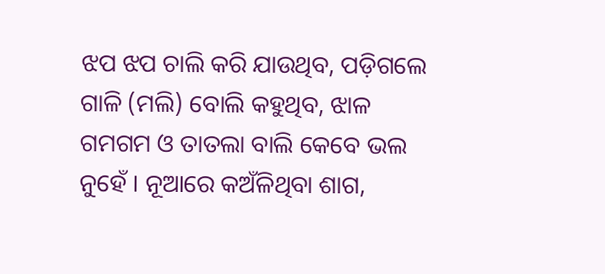ଝପ ଝପ ଚାଲି କରି ଯାଉଥିବ, ପଡ଼ିଗଲେ ଗାଳି (ମଲି) ବୋଲି କହୁଥିବ, ଝାଳ ଗମଗମ ଓ ତାତଲା ବାଲି କେବେ ଭଲ ନୁହେଁ । ନୂଆରେ କଅଁଳିଥିବା ଶାଗ,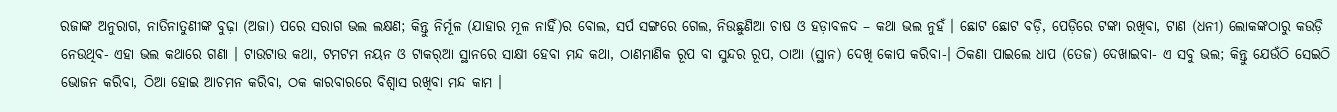ରଜାଙ୍କ ଅନୁରାଗ, ନାତିନାତୁଣୀଙ୍କ ବୁଢ଼ା (ଅଜା) ପରେ ସରାଗ ଭଲ ଲକ୍ଷଣ; କିନ୍ତୁ ନିର୍ମୂଳ (ଯାହାର ମୂଳ ନାହିଁ)ର ବୋଲ, ସର୍ପ ସଙ୍ଗରେ ଗେଲ, ନିଉଛୁଣିଆ ଚାଷ ଓ ହଡ଼ାବଳଦ – କଥା ଭଲ ନୁହଁ । ଛୋଟ ଛୋଟ ବଡ଼ି, ପେଡ଼ିରେ ଟଙ୍କା ରଖିବା, ଟାଣ (ଧନୀ) ଲୋକଙ୍କଠାରୁ କଉଡ଼ି ନେଉଥିବ- ଏହା ଭଲ କଥାରେ ଗଣା । ଟାଉଟାଉ କଥା, ଟମଟମ ନୟନ ଓ ଟାକର୍‍ଆ ସ୍ଥାନରେ ସାକ୍ଷୀ ହେବା ମନ୍ଦ କଥା, ଠାଣମାଣିକ ରୂପ ବା ସୁନ୍ଦର ରୂପ, ଠାଆ (ସ୍ଥାନ) ଦେଖି କୋପ କରିବା-। ଠିକଣା ପାଇଲେ ଧାପ (ତେଜ) ଦେଖାଇବା- ଏ ସବୁ ଭଲ; କିନ୍ତୁ ଯେଉଁଠି ସେଇଠି ଭୋଜନ କରିବା, ଠିଆ ହୋଇ ଆଚମନ କରିବା, ଠକ କାରବାରରେ ବିଶ୍ୱାସ ରଖିବା ମନ୍ଦ କାମ ।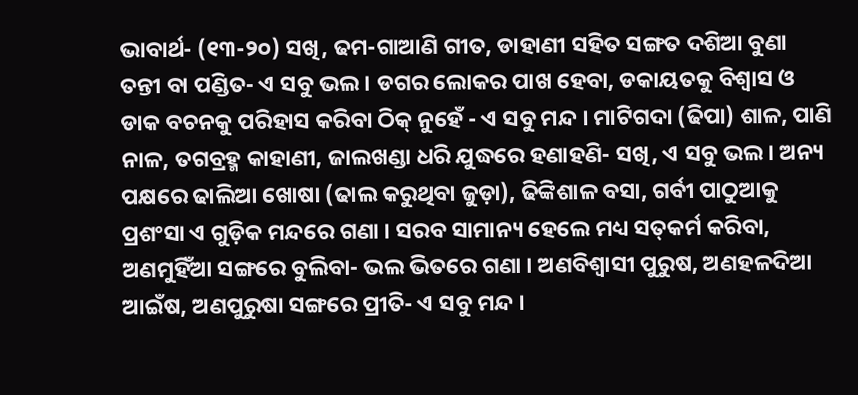ଭାବାର୍ଥ- (୧୩-୨୦) ସଖି, ଢମ-ଗାଆଣି ଗୀତ, ଡାହାଣୀ ସହିତ ସଙ୍ଗତ ଦଶିଆ ବୁଣା ତନ୍ତୀ ବା ପଣ୍ଡିତ- ଏ ସବୁ ଭଲ । ଡଗର ଲୋକର ପାଖ ହେବା, ଡକାୟତକୁ ବିଶ୍ୱାସ ଓ ଡାକ ବଚନକୁ ପରିହାସ କରିବା ଠିକ୍ ନୁହେଁ - ଏ ସବୁ ମନ୍ଦ । ମାଟିଗଦା (ଢିପା) ଶାଳ, ପାଣି ନାଳ, ତଗବ୍ରହ୍ମ କାହାଣୀ, ଜାଲଖଣ୍ଡା ଧରି ଯୁଦ୍ଧରେ ହଣାହଣି- ସଖି, ଏ ସବୁ ଭଲ । ଅନ୍ୟ ପକ୍ଷରେ ଢାଲିଆ ଖୋଷା (ଢାଲ କରୁଥିବା ଜୁଡ଼ା), ଢିଙ୍କିଶାଳ ବସା, ଗର୍ବୀ ପାଠୁଆକୁ ପ୍ରଶଂସା ଏ ଗୁଡ଼ିକ ମନ୍ଦରେ ଗଣା । ସରବ ସାମାନ୍ୟ ହେଲେ ମଧ୍ୟ ସତ୍‍କର୍ମ କରିବା, ଅଣମୁହିଁଆ ସଙ୍ଗରେ ବୁଲିବା- ଭଲ ଭିତରେ ଗଣା । ଅଣବିଶ୍ୱାସୀ ପୁରୁଷ, ଅଣହଳଦିଆ ଆଇଁଷ, ଅଣପୁରୁଷା ସଙ୍ଗରେ ପ୍ରୀତି- ଏ ସବୁ ମନ୍ଦ ।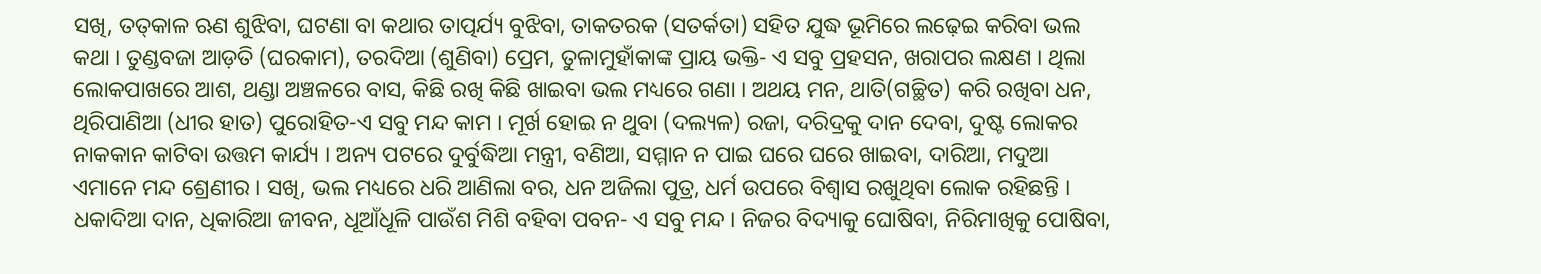ସଖି, ତତ୍‌କାଳ ଋଣ ଶୁଝିବା, ଘଟଣା ବା କଥାର ତାତ୍ପର୍ଯ୍ୟ ବୁଝିବା, ତାକତରକ (ସତର୍କତା) ସହିତ ଯୁଦ୍ଧ ଭୂମିରେ ଲଢ଼େଇ କରିବା ଭଲ କଥା । ତୁଣ୍ଡବଜା ଆଡ଼ତି (ଘରକାମ), ତରଦିଆ (ଶୁଣିବା) ପ୍ରେମ, ତୁଳାମୁହାଁକାଙ୍କ ପ୍ରାୟ ଭକ୍ତି- ଏ ସବୁ ପ୍ରହସନ, ଖରାପର ଲକ୍ଷଣ । ଥିଲା ଲୋକପାଖରେ ଆଶ, ଥଣ୍ଡା ଅଞ୍ଚଳରେ ବାସ, କିଛି ରଖି କିଛି ଖାଇବା ଭଲ ମଧ୍ୟରେ ଗଣା । ଅଥୟ ମନ, ଥାତି(ଗଚ୍ଛିତ) କରି ରଖିବା ଧନ, ଥିରିପାଣିଆ (ଧୀର ହାତ) ପୁରୋହିତ-ଏ ସବୁ ମନ୍ଦ କାମ । ମୂର୍ଖ ହୋଇ ନ ଥୁବା (ଦଲ୍ୟଳ) ରଜା, ଦରିଦ୍ରକୁ ଦାନ ଦେବା, ଦୁଷ୍ଟ ଲୋକର ନାକକାନ କାଟିବା ଉତ୍ତମ କାର୍ଯ୍ୟ । ଅନ୍ୟ ପଟରେ ଦୁର୍ବୁଦ୍ଧିଆ ମନ୍ତ୍ରୀ, ବଣିଆ, ସମ୍ମାନ ନ ପାଇ ଘରେ ଘରେ ଖାଇବା, ଦାରିଆ, ମଦୁଆ ଏମାନେ ମନ୍ଦ ଶ୍ରେଣୀର । ସଖି, ଭଲ ମଧ୍ୟରେ ଧରି ଆଣିଲା ବର, ଧନ ଅଜିଲା ପୁତ୍ର, ଧର୍ମ ଉପରେ ବିଶ୍ୱାସ ରଖୁଥିବା ଲୋକ ରହିଛନ୍ତି । ଧକାଦିଆ ଦାନ, ଧିକାରିଆ ଜୀବନ, ଧୂଆଁଧୂଳି ପାଉଁଶ ମିଶି ବହିବା ପବନ- ଏ ସବୁ ମନ୍ଦ । ନିଜର ବିଦ୍ୟାକୁ ଘୋଷିବା, ନିରିମାଖିକୁ ପୋଷିବା,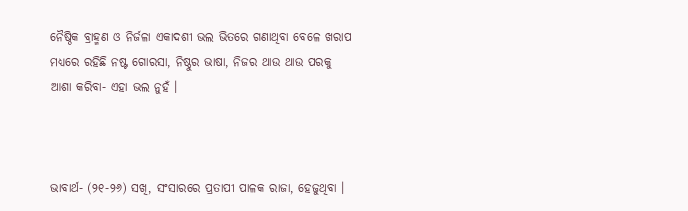ନୈଷ୍ଠିକ ବ୍ରାହ୍ମଣ ଓ ନିର୍ଜଳା ଏକାଦଶୀ ଭଲ ଭିତରେ ଗଣାଥିବା ବେଳେ ଖରାପ ମଧ୍ୟରେ ରହିଛି ନଷ୍ଟ ଗୋରସା, ନିଷ୍ଠୁର ଭାଷା, ନିଜର ଥାଉ ଥାଉ ପରକୁ ଆଶା କରିବା- ଏହା ଭଲ ନୁହଁ ।



ଭାବାର୍ଥ- (୨୧-୨୬) ସଖି, ସଂସାରରେ ପ୍ରତାପୀ ପାଳକ ରାଜା, ହେଜୁଥିବା ।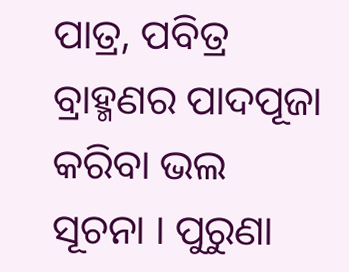ପାତ୍ର, ପବିତ୍ର ବ୍ରାହ୍ମଣର ପାଦପୂଜା କରିବା ଭଲ ସୂଚନା । ପୁରୁଣା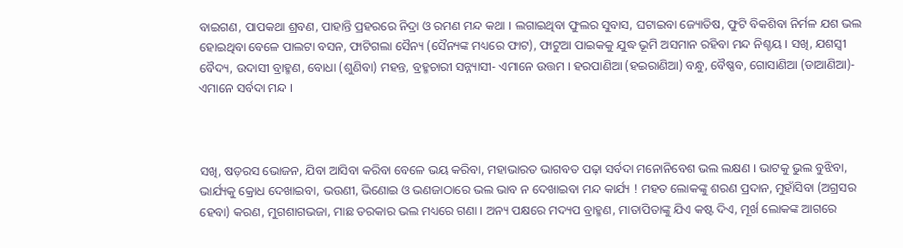ବାଇଗଣ, ପାପକଥା ଶ୍ରବଣ, ପାହାନ୍ତି ପ୍ରହରରେ ନିଦ୍ରା ଓ ରମଣ ମନ୍ଦ କଥା । ଲଗାଇଥିବା ଫୁଲର ସୁବାସ, ଘଟାଇବା ଜ୍ୟୋତିଷ, ଫୁଟି ବିକଶିବା ନିର୍ମଳ ଯଶ ଭଲ ହୋଇଥିବା ବେଳେ ପାଲଟା ବସନ, ଫାଟିଗଲା ସୈନ୍ୟ (ସୈନ୍ୟଙ୍କ ମଧ୍ୟରେ ଫାଟ), ଫାଟୁଆ ପାଇକକୁ ଯୁଦ୍ଧ ଭୂମି ଅସମାନ ରହିବା ମନ୍ଦ ନିଶ୍ଚୟ । ସଖି, ଯଶସ୍ୱୀ ବୈଦ୍ୟ, ଉଦାସୀ ବ୍ରାହ୍ମଣ, ବୋଧା (ଶୁଣିବା) ମହନ୍ତ, ବ୍ରହ୍ମଚାରୀ ସନ୍ନ୍ୟାସୀ- ଏମାନେ ଉତ୍ତମ । ହରପାଣିଆ (ହଇରାଣିଆ) ବନ୍ଧୁ, ବୈଷ୍ଣବ, ଗୋସାଣିଆ (ଡାଆଣିଆ)- ଏମାନେ ସର୍ବଦା ମନ୍ଦ ।



ସଖି, ଷଡ଼ରସ ଭୋଜନ, ଯିବା ଆସିବା କରିବା ବେଳେ ଭୟ କରିବା, ମହାଭାରତ ଭାଗବତ ପଢ଼ା ସର୍ବଦା ମନୋନିବେଶ ଭଲ ଲକ୍ଷଣ । ଭାଟକୁ ଭୁଲ ବୁଝିବା, ଭାର୍ଯ୍ୟକୁ କ୍ରୋଧ ଦେଖାଇବା, ଭଉଣୀ, ଭିଣୋଇ ଓ ଭଣଜାଠାରେ ଭଲ ଭାବ ନ ଦେଖାଇବା ମନ୍ଦ କାର୍ଯ୍ୟ ! ମହତ ଲୋକଙ୍କୁ ଶରଣ ପ୍ରଦାନ, ମୁହାଁସିବା (ଅଗ୍ରସର ହେବା) କରଣ, ମୁଗଶାଗଭଜା, ମାଛ ତରକାର ଭଲ ମଧ୍ୟରେ ଗଣା । ଅନ୍ୟ ପକ୍ଷରେ ମଦ୍ୟପ ବ୍ରାହ୍ମଣ, ମାତାପିତାଙ୍କୁ ଯିଏ କଷ୍ଟ ଦିଏ, ମୂର୍ଖ ଲୋକଙ୍କ ଆଗରେ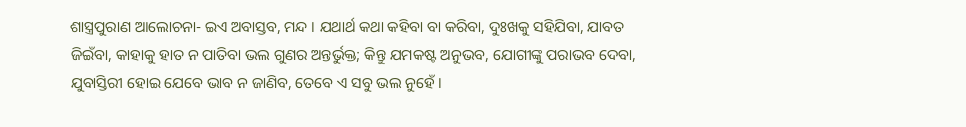ଶାସ୍ତ୍ରପୁରାଣ ଆଲୋଚନା- ଇଏ ଅବାସ୍ତବ, ମନ୍ଦ । ଯଥାର୍ଥ କଥା କହିବା ବା କରିବା, ଦୁଃଖକୁ ସହିଯିବା, ଯାବତ ଜିଇଁବା, କାହାକୁ ହାତ ନ ପାତିବା ଭଲ ଗୁଣର ଅନ୍ତର୍ଭୁକ୍ତ; କିନ୍ତୁ ଯମକଷ୍ଟ ଅନୁଭବ, ଯୋଗୀଙ୍କୁ ପରାଭବ ଦେବା, ଯୁବାସ୍ତିରୀ ହୋଇ ଯେବେ ଭାବ ନ ଜାଣିବ, ତେବେ ଏ ସବୁ ଭଲ ନୁହେଁ ।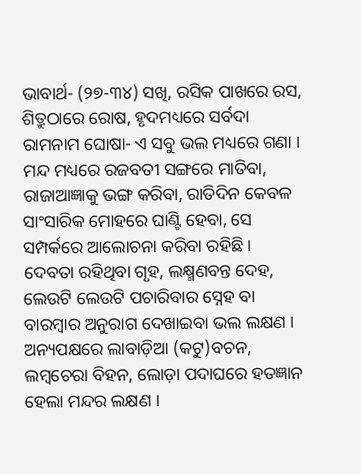ଭାବାର୍ଥ- (୨୭-୩୪) ସଖି, ରସିକ ପାଖରେ ରସ, ଶିତ୍ରୁଠାରେ ରୋଷ, ହୃଦମଧ୍ୟରେ ସର୍ବଦା ରାମନାମ ଘୋଷା- ଏ ସବୁ ଭଲ ମଧ୍ୟରେ ଗଣା । ମନ୍ଦ ମଧ୍ୟରେ ରଜବତୀ ସଙ୍ଗରେ ମାତିବା, ରାଜାଆଜ୍ଞାକୁ ଭଙ୍ଗ କରିବା, ରାତିଦିନ କେବଳ ସାଂସାରିକ ମୋହରେ ଘାଣ୍ଟି ହେବା, ସେ ସମ୍ପର୍କରେ ଆଲୋଚନା କରିବା ରହିଛି । ଦେବତା ରହିଥିବା ଗୃହ, ଲକ୍ଷ୍ମଣବନ୍ତ ଦେହ, ଲେଉଟି ଲେଉଟି ପଚାରିବାର ସ୍ନେହ ବା ବାରମ୍ବାର ଅନୁରାଗ ଦେଖାଇବା ଭଲ ଲକ୍ଷଣ । ଅନ୍ୟପକ୍ଷରେ ଲାବାଡ଼ିଆ (କଟୁ)ବଚନ, ଲମ୍ବଚେରା ବିହନ, ଲୋଡ଼ା ପଦାଘରେ ହତଜ୍ଞାନ ହେଲା ମନ୍ଦର ଲକ୍ଷଣ ।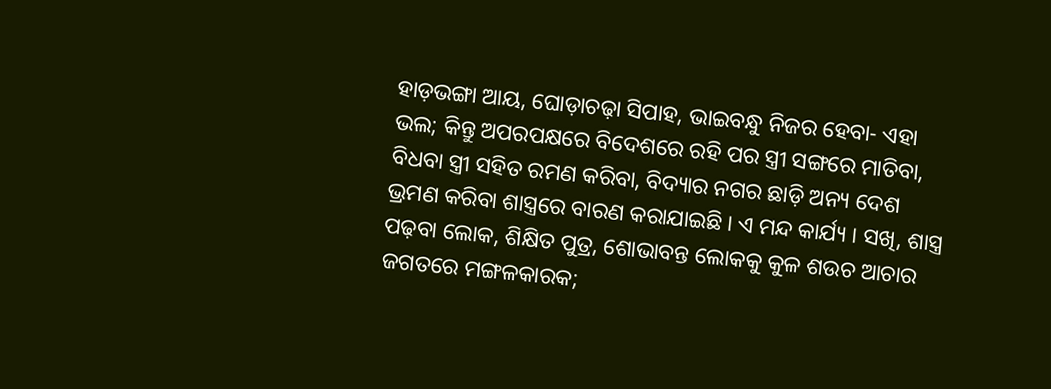ହାଡ଼ଭଙ୍ଗା ଆୟ, ଘୋଡ଼ାଚଢ଼ା ସିପାହ, ଭାଇବନ୍ଧୁ ନିଜର ହେବା- ଏହା ଭଲ; କିନ୍ତୁ ଅପରପକ୍ଷରେ ବିଦେଶରେ ରହି ପର ସ୍ତ୍ରୀ ସଙ୍ଗରେ ମାତିବା, ବିଧବା ସ୍ତ୍ରୀ ସହିତ ରମଣ କରିବା, ବିଦ୍ୟାର ନଗର ଛାଡ଼ି ଅନ୍ୟ ଦେଶ ଭ୍ରମଣ କରିବା ଶାସ୍ତ୍ରରେ ବାରଣ କରାଯାଇଛି । ଏ ମନ୍ଦ କାର୍ଯ୍ୟ । ସଖି, ଶାସ୍ତ୍ର ପଢ଼ବା ଲୋକ, ଶିକ୍ଷିତ ପୁତ୍ର, ଶୋଭାବନ୍ତ ଲୋକକୁ କୁଳ ଶଉଚ ଆଚାର ଜଗତରେ ମଙ୍ଗଳକାରକ;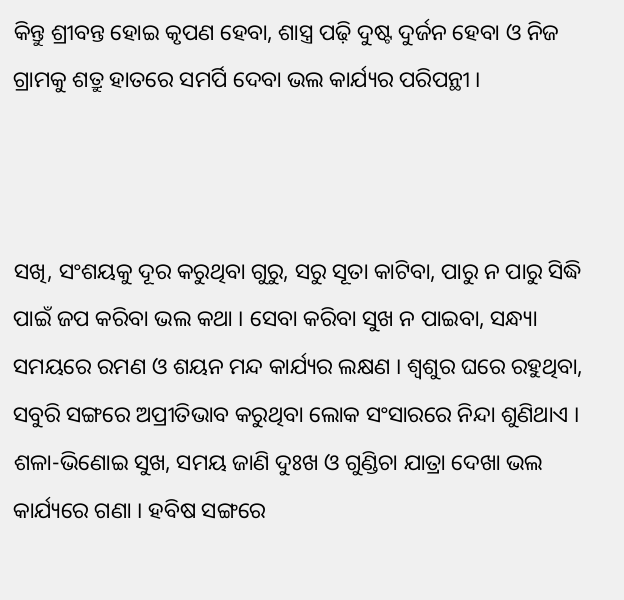କିନ୍ତୁ ଶ୍ରୀବନ୍ତ ହୋଇ କୃପଣ ହେବା, ଶାସ୍ତ୍ର ପଢ଼ି ଦୁଷ୍ଟ ଦୁର୍ଜନ ହେବା ଓ ନିଜ ଗ୍ରାମକୁ ଶତ୍ରୁ ହାତରେ ସମର୍ପି ଦେବା ଭଲ କାର୍ଯ୍ୟର ପରିପନ୍ଥୀ ।



ସଖି, ସଂଶୟକୁ ଦୂର କରୁଥିବା ଗୁରୁ, ସରୁ ସୂତା କାଟିବା, ପାରୁ ନ ପାରୁ ସିଦ୍ଧି ପାଇଁ ଜପ କରିବା ଭଲ କଥା । ସେବା କରିବା ସୁଖ ନ ପାଇବା, ସନ୍ଧ୍ୟା ସମୟରେ ରମଣ ଓ ଶୟନ ମନ୍ଦ କାର୍ଯ୍ୟର ଲକ୍ଷଣ । ଶ୍ୱଶୁର ଘରେ ରହୁଥିବା, ସବୁରି ସଙ୍ଗରେ ଅପ୍ରୀତିଭାବ କରୁଥିବା ଲୋକ ସଂସାରରେ ନିନ୍ଦା ଶୁଣିଥାଏ । ଶଳା-ଭିଣୋଇ ସୁଖ, ସମୟ ଜାଣି ଦୁଃଖ ଓ ଗୁଣ୍ଡିଚା ଯାତ୍ରା ଦେଖା ଭଲ କାର୍ଯ୍ୟରେ ଗଣା । ହବିଷ ସଙ୍ଗରେ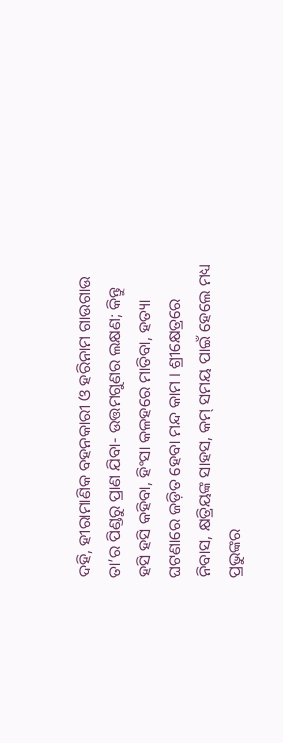ଦହି, ହୀରାମାଣିକ ବହନକାରୀ ଓ ହରିନାମ ଗାଉଗାଉ ତା’ର ପିଣ୍ଡରୁ ପ୍ରାଣ ଯିବା- ଉତ୍ତମଗୁଣର ଲକ୍ଷଣ; କିନ୍ତୁ ହସି ହସି କହିବା, ହିଂସା କଳହରେ ମାତିବା, ହତ୍ୟା ଘଟଣାରେ ଜଡ଼ିତ ହେବା ମନ୍ଦ କାମ । ଶ୍ରୀକ୍ଷେତ୍ରରେ ନିବାସ, କ୍ଷତ୍ରିୟଙ୍କ ସାହସ, କମ୍ ସମୟ ପାଇଁ ହେଲେ ମଧ୍ୟ ପ୍ରଭୁଙ୍କର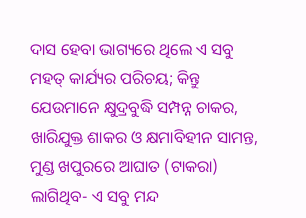ଦାସ ହେବା ଭାଗ୍ୟରେ ଥିଲେ ଏ ସବୁ ମହତ୍ କାର୍ଯ୍ୟର ପରିଚୟ; କିନ୍ତୁ ଯେଉମାନେ କ୍ଷୁଦ୍ରବୁଦ୍ଧି ସମ୍ପନ୍ନ ଚାକର, ଖାରିଯୁକ୍ତ ଶାକର ଓ କ୍ଷମାବିହୀନ ସାମନ୍ତ, ମୁଣ୍ଡ ଖପୁରରେ ଆଘାତ (ଟାକରା) ଲାଗିଥିବ- ଏ ସବୁ ମନ୍ଦ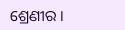ଶ୍ରେଣୀର ।